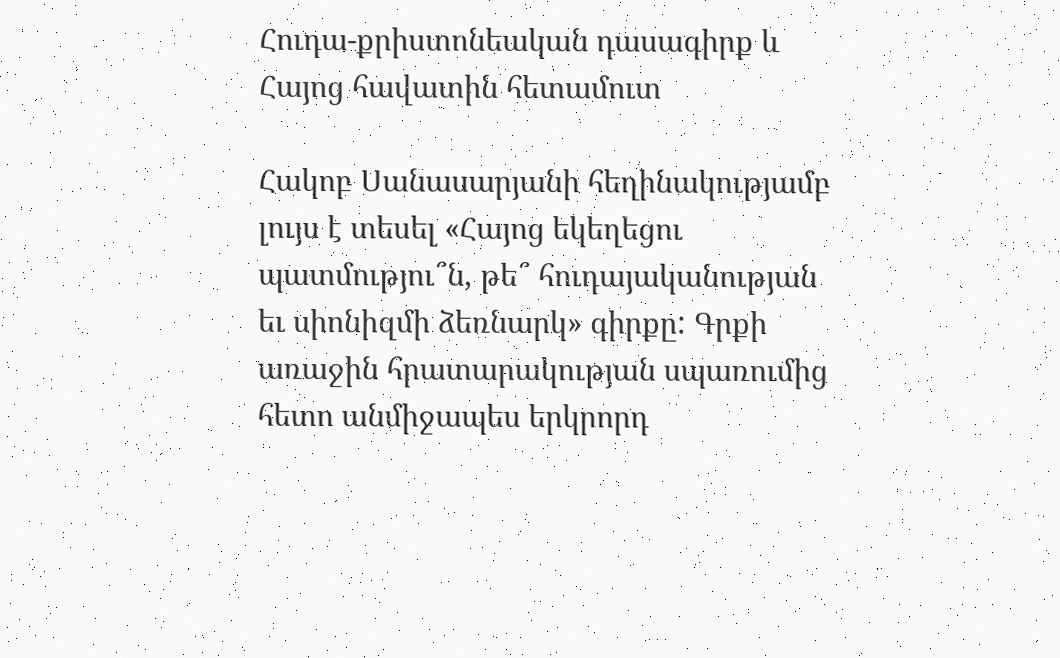Հուդա-քրիստոնեական դասագիրք և Հայոց հավատին հետամուտ

Հակոբ Սանասարյանի հեղինակությամբ լույս է տեսել «Հայոց եկեղեցու պատմությու՞ն, թե՞ հուդայականության եւ սիոնիզմի ձեռնարկ» գիրքը: Գրքի առաջին հրատարակության սպառումից հետո անմիջապես երկրորդ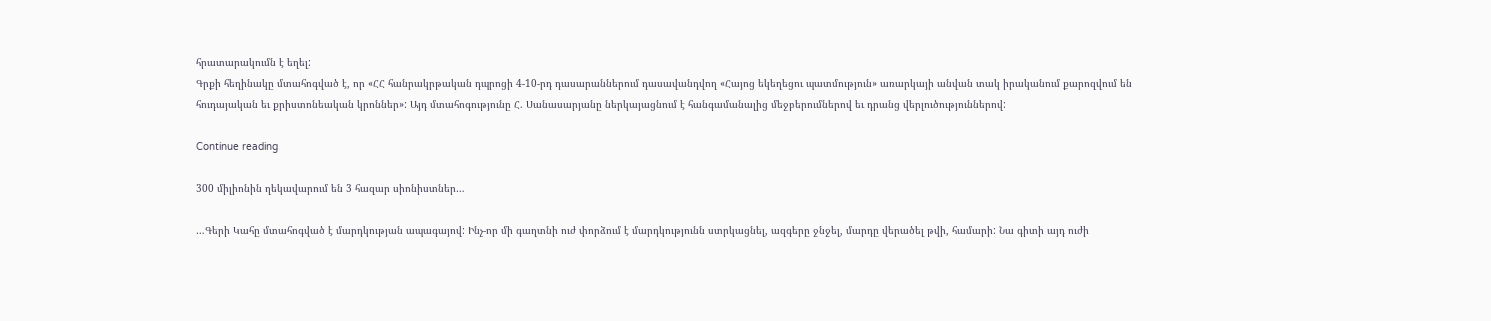հրատարակումն է եղել:
Գրքի հեղինակը մտահոգված է, որ «ՀՀ հանրակրթական դպրոցի 4-10-րդ դասարաններում դասավանդվող «Հայոց եկեղեցու պատմություն» առարկայի անվան տակ իրականում քարոզվում են հուդայական եւ քրիստոնեական կրոններ»: Այդ մտահոգությունը Հ. Սանասարյանը ներկայացնում է հանգամանալից մեջբերումներով եւ դրանց վերլուծություններով:

Continue reading

300 միլիոնին ղեկավարում են 3 հազար սիոնիստներ…

…Գերի Կահը մտահոգված է մարդկության ապագայով: Ինչ-որ մի գաղտնի ուժ փորձում է մարդկությունն ստրկացնել, ազգերը ջնջել, մարդը վերածել թվի, համարի: Նա գիտի այդ ուժի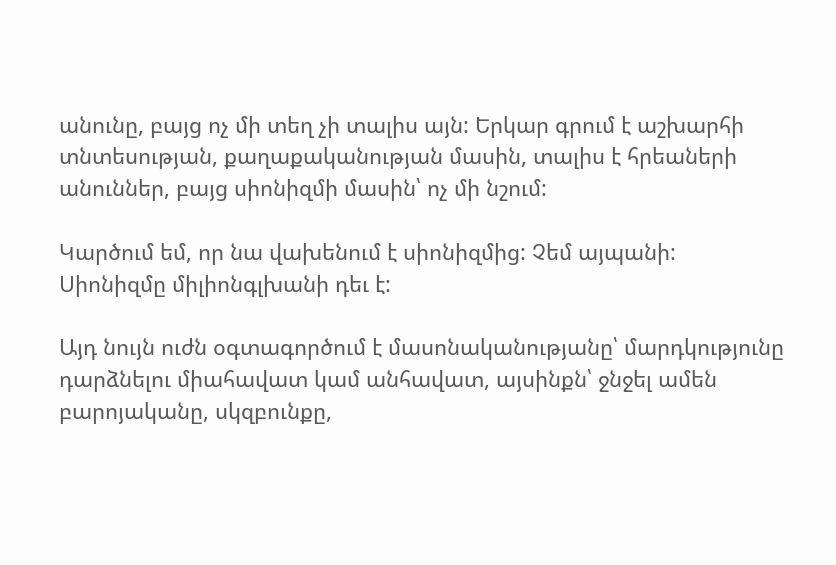անունը, բայց ոչ մի տեղ չի տալիս այն: Երկար գրում է աշխարհի տնտեսության, քաղաքականության մասին, տալիս է հրեաների անուններ, բայց սիոնիզմի մասին՝ ոչ մի նշում:

Կարծում եմ, որ նա վախենում է սիոնիզմից: Չեմ այպանի: Սիոնիզմը միլիոնգլխանի դեւ է:

Այդ նույն ուժն օգտագործում է մասոնականությանը՝ մարդկությունը դարձնելու միահավատ կամ անհավատ, այսինքն՝ ջնջել ամեն բարոյականը, սկզբունքը,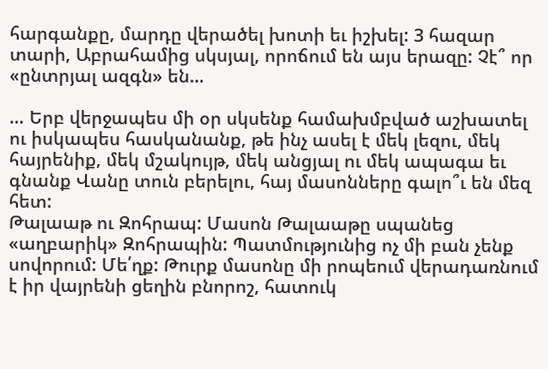հարգանքը, մարդը վերածել խոտի եւ իշխել: 3 հազար տարի, Աբրահամից սկսյալ, որոճում են այս երազը: Չէ՞ որ «ընտրյալ ազգն» են…

… Երբ վերջապես մի օր սկսենք համախմբված աշխատել ու իսկապես հասկանանք, թե ինչ ասել է մեկ լեզու, մեկ հայրենիք, մեկ մշակույթ, մեկ անցյալ ու մեկ ապագա եւ գնանք Վանը տուն բերելու, հայ մասոնները գալո՞ւ են մեզ հետ:
Թալաաթ ու Զոհրապ: Մասոն Թալաաթը սպանեց «աղբարիկ» Զոհրապին: Պատմությունից ոչ մի բան չենք սովորում: Մե՛ղք: Թուրք մասոնը մի րոպեում վերադառնում է իր վայրենի ցեղին բնորոշ, հատուկ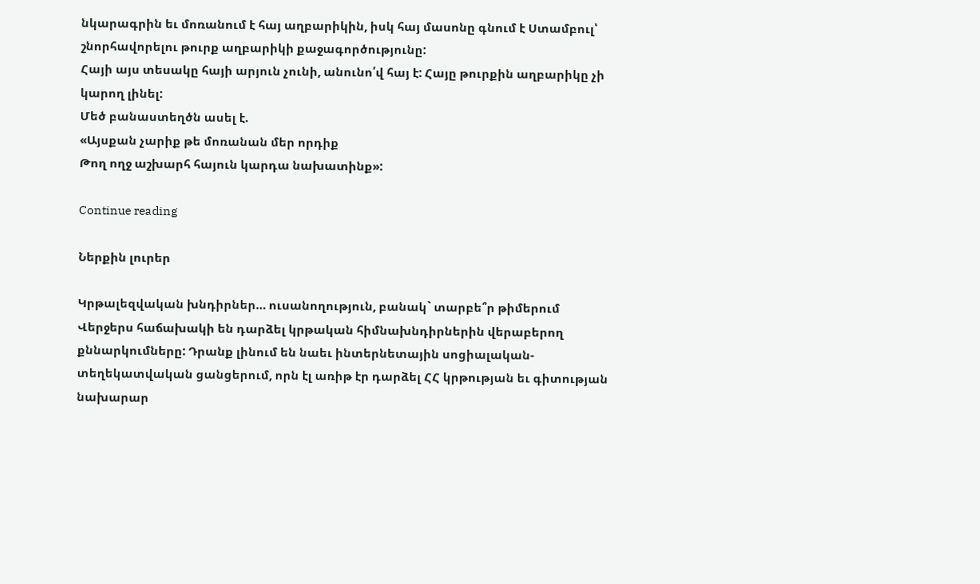նկարագրին եւ մոռանում է հայ աղբարիկին, իսկ հայ մասոնը գնում է Ստամբուլ՝ շնորհավորելու թուրք աղբարիկի քաջագործությունը:
Հայի այս տեսակը հայի արյուն չունի, անունո՛վ հայ է: Հայը թուրքին աղբարիկը չի կարող լինել:
Մեծ բանաստեղծն ասել է.
«Այսքան չարիք թե մոռանան մեր որդիք
Թող ողջ աշխարհ հայուն կարդա նախատինք»:

Continue reading

Ներքին լուրեր

Կրթալեզվական խնդիրներ… ուսանողություն, բանակ` տարբե՞ր թիմերում
Վերջերս հաճախակի են դարձել կրթական հիմնախնդիրներին վերաբերող քննարկումները: Դրանք լինում են նաեւ ինտերնետային սոցիալական-տեղեկատվական ցանցերում, որն էլ առիթ էր դարձել ՀՀ կրթության եւ գիտության նախարար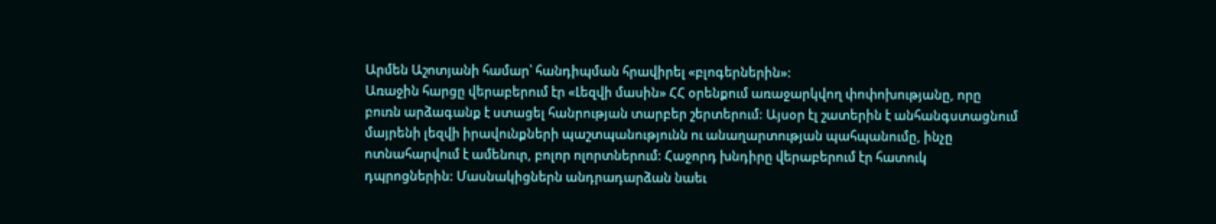Արմեն Աշոտյանի համար՝ հանդիպման հրավիրել «բլոգերներին»:
Առաջին հարցը վերաբերում էր «Լեզվի մասին» ՀՀ օրենքում առաջարկվող փոփոխությանը, որը բուռն արձագանք է ստացել հանրության տարբեր շերտերում: Այսօր էլ շատերին է անհանգստացնում մայրենի լեզվի իրավունքների պաշտպանությունն ու անաղարտության պահպանումը, ինչը ոտնահարվում է ամենուր, բոլոր ոլորտներում: Հաջորդ խնդիրը վերաբերում էր հատուկ դպրոցներին: Մասնակիցներն անդրադարձան նաեւ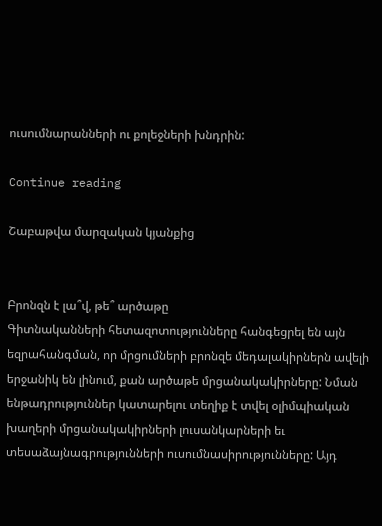ուսումնարանների ու քոլեջների խնդրին:

Continue reading

Շաբաթվա մարզական կյանքից


Բրոնզն է լա՞վ, թե՞ արծաթը
Գիտնականների հետազոտությունները հանգեցրել են այն եզրահանգման, որ մրցումների բրոնզե մեդալակիրներն ավելի երջանիկ են լինում, քան արծաթե մրցանակակիրները: Նման ենթադրություններ կատարելու տեղիք է տվել օլիմպիական խաղերի մրցանակակիրների լուսանկարների եւ տեսաձայնագրությունների ուսումնասիրությունները: Այդ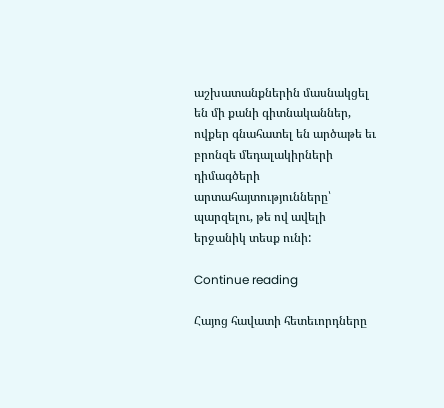աշխատանքներին մասնակցել են մի քանի գիտնականներ, ովքեր գնահատել են արծաթե եւ բրոնզե մեդալակիրների դիմագծերի արտահայտությունները՝ պարզելու, թե ով ավելի երջանիկ տեսք ունի:

Continue reading

Հայոց հավատի հետեւորդները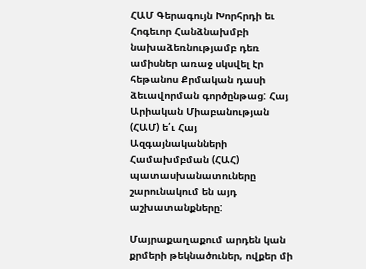ՀԱՄ Գերագույն Խորհրդի եւ Հոգեւոր Հանձնախմբի նախաձեռնությամբ դեռ ամիսներ առաջ սկսվել էր հեթանոս Քրմական դասի ձեւավորման գործընթաց: Հայ Արիական Միաբանության (ՀԱՄ) ե՛ւ Հայ Ազգայնականների Համախմբման (ՀԱՀ) պատասխանատուները շարունակում են այդ աշխատանքները:

Մայրաքաղաքում արդեն կան քրմերի թեկնածուներ, ովքեր մի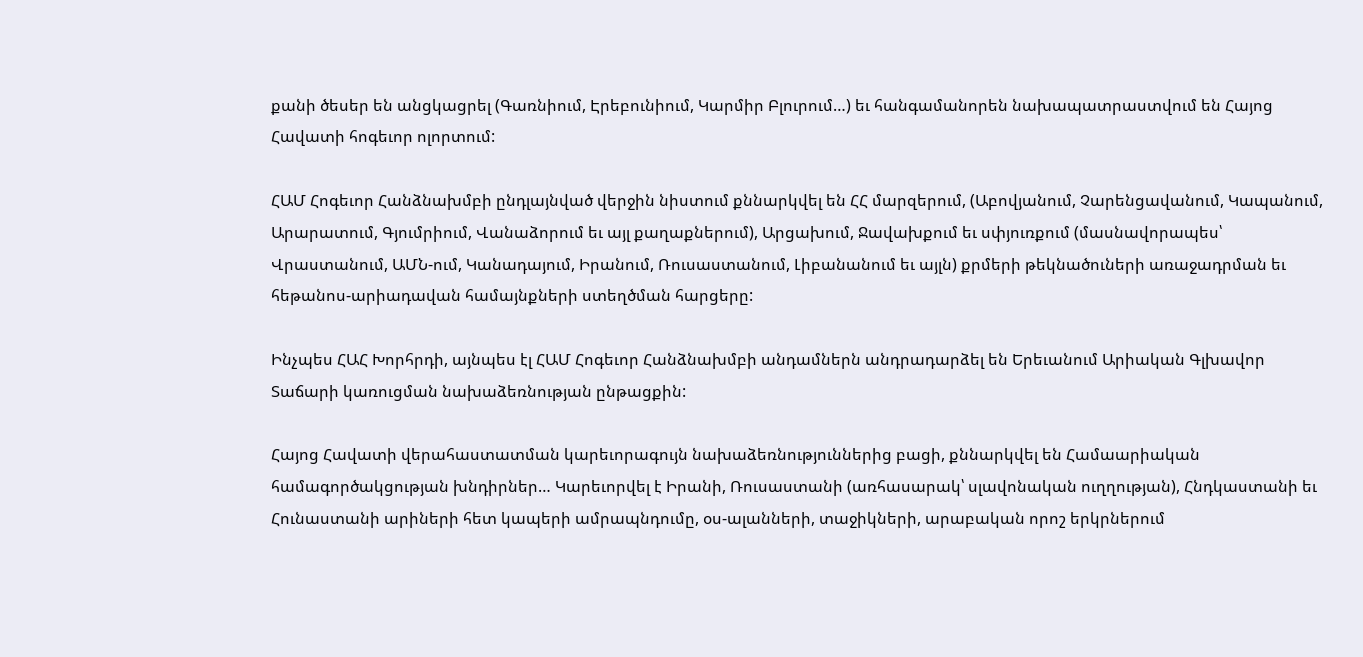քանի ծեսեր են անցկացրել (Գառնիում, Էրեբունիում, Կարմիր Բլուրում…) եւ հանգամանորեն նախապատրաստվում են Հայոց Հավատի հոգեւոր ոլորտում:

ՀԱՄ Հոգեւոր Հանձնախմբի ընդլայնված վերջին նիստում քննարկվել են ՀՀ մարզերում, (Աբովյանում, Չարենցավանում, Կապանում, Արարատում, Գյումրիում, Վանաձորում եւ այլ քաղաքներում), Արցախում, Ջավախքում եւ սփյուռքում (մասնավորապես՝ Վրաստանում, ԱՄՆ-ում, Կանադայում, Իրանում, Ռուսաստանում, Լիբանանում եւ այլն) քրմերի թեկնածուների առաջադրման եւ հեթանոս-արիադավան համայնքների ստեղծման հարցերը:

Ինչպես ՀԱՀ Խորհրդի, այնպես էլ ՀԱՄ Հոգեւոր Հանձնախմբի անդամներն անդրադարձել են Երեւանում Արիական Գլխավոր Տաճարի կառուցման նախաձեռնության ընթացքին:

Հայոց Հավատի վերահաստատման կարեւորագույն նախաձեռնություններից բացի, քննարկվել են Համաարիական համագործակցության խնդիրներ… Կարեւորվել է Իրանի, Ռուսաստանի (առհասարակ՝ սլավոնական ուղղության), Հնդկաստանի եւ Հունաստանի արիների հետ կապերի ամրապնդումը, օս-ալանների, տաջիկների, արաբական որոշ երկրներում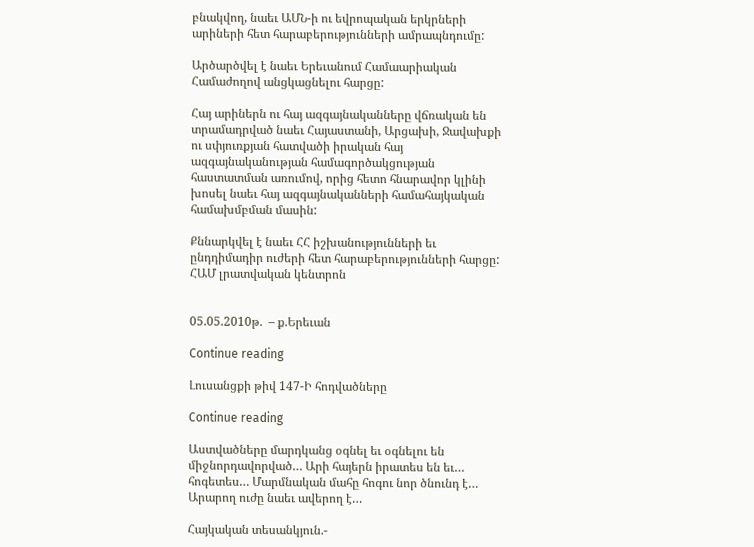բնակվող, նաեւ ԱՄՆ-ի ու եվրոպական երկրների արիների հետ հարաբերությունների ամրապնդումը:

Արծարծվել է նաեւ Երեւանում Համաարիական Համաժողով անցկացնելու հարցը:

Հայ արիներն ու հայ ազգայնականները վճռական են տրամադրված նաեւ Հայաստանի, Արցախի, Ջավախքի ու սփյուռքյան հատվածի իրական հայ ազգայնականության համագործակցության հաստատման առումով, որից հետո հնարավոր կլինի խոսել նաեւ հայ ազգայնականների համահայկական համախմբման մասին:

Քննարկվել է նաեւ ՀՀ իշխանությունների եւ ընդդիմադիր ուժերի հետ հարաբերությունների հարցը:
ՀԱՄ լրատվական կենտրոն


05.05.2010թ.  – ք.Երեւան

Continue reading

Լուսանցքի թիվ 147-Ի հոդվածները

Continue reading

Աստվածները մարդկանց օգնել եւ օգնելու են միջնորդավորված… Արի հայերն իրատես են եւ… հոգետես… Մարմնական մահը հոգու նոր ծնունդ է… Արարող ուժը նաեւ ավերող է…

Հայկական տեսանկյուն.-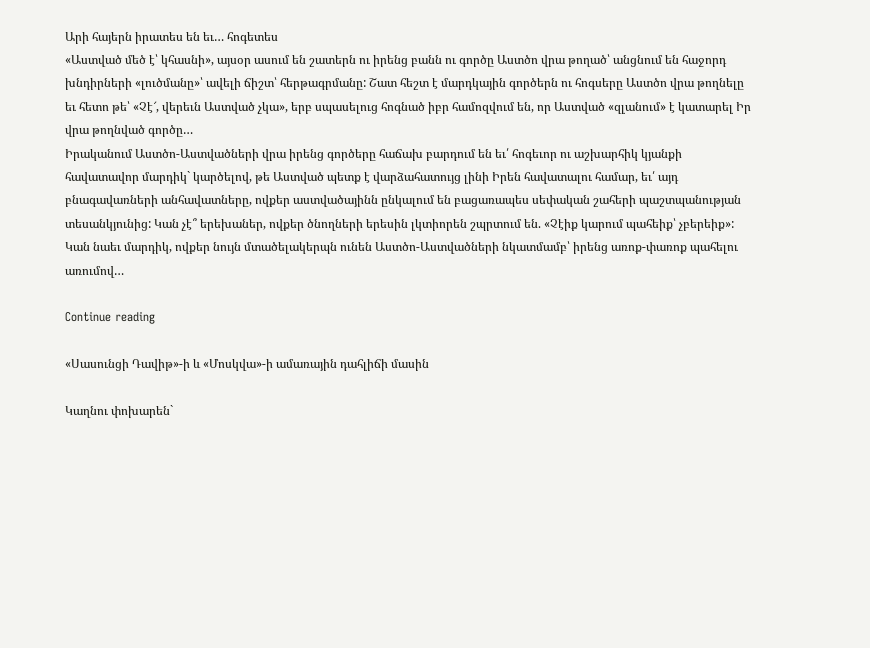Արի հայերն իրատես են եւ… հոգետես
«Աստված մեծ է՝ կհասնի», այսօր ասում են շատերն ու իրենց բանն ու գործը Աստծո վրա թողած՝ անցնում են հաջորդ խնդիրների «լուծմանը»՝ ավելի ճիշտ՝ հերթագրմանը: Շատ հեշտ է մարդկային գործերն ու հոգսերը Աստծո վրա թողնելը եւ հետո թե՝ «Չէ՜, վերեւն Աստված չկա», երբ սպասելուց հոգնած իբր համոզվում են, որ Աստված «զլանում» է կատարել Իր վրա թողնված գործը…
Իրականում Աստծո-Աստվածների վրա իրենց գործերը հաճախ բարդում են եւ՛ հոգեւոր ու աշխարհիկ կյանքի հավատավոր մարդիկ` կարծելով, թե Աստված պետք է վարձահատույց լինի Իրեն հավատալու համար, եւ՛ այդ բնագավառների անհավատները, ովքեր աստվածայինն ընկալում են բացառապես սեփական շահերի պաշտպանության տեսանկյունից: Կան չէ՞ երեխաներ, ովքեր ծնողների երեսին լկտիորեն շպրտում են. «Չէիք կարում պահեիք՝ չբերեիք»: Կան նաեւ մարդիկ, ովքեր նույն մտածելակերպն ունեն Աստծո-Աստվածների նկատմամբ՝ իրենց առոք-փառոք պահելու առումով…

Continue reading

«Սասունցի Դավիթ»-ի և «Մոսկվա»-ի ամառային դահլիճի մասին

Կաղնու փոխարեն`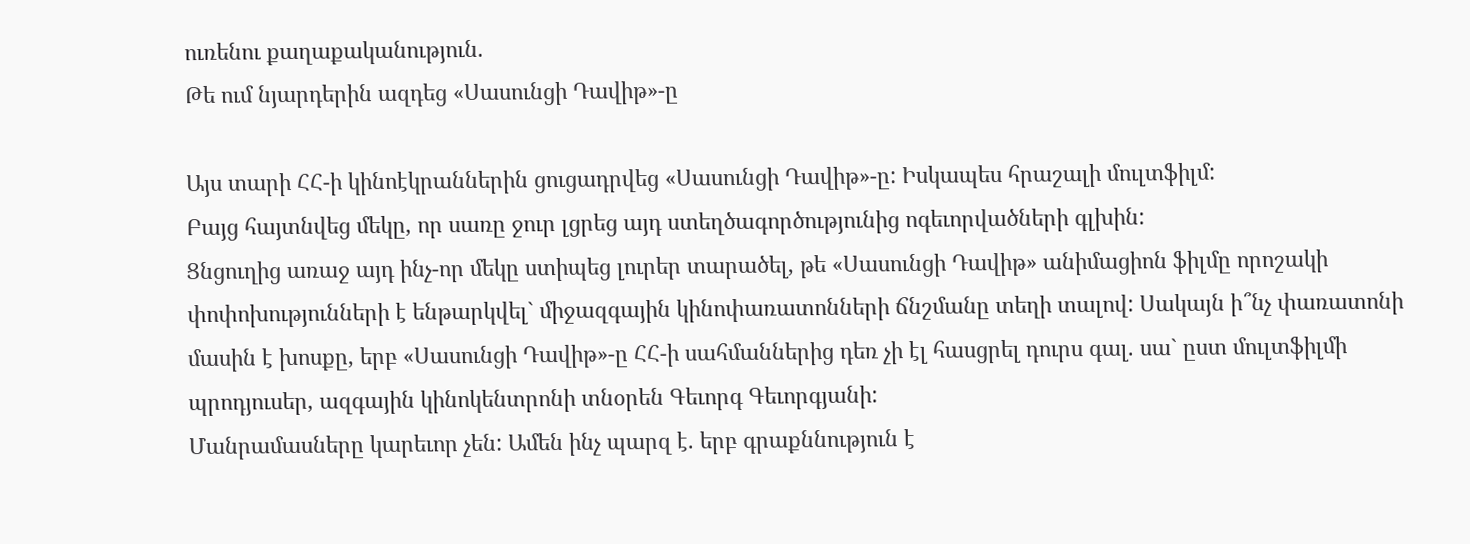ուռենու քաղաքականություն.
Թե ում նյարդերին ազդեց «Սասունցի Դավիթ»-ը

Այս տարի ՀՀ-ի կինոէկրաններին ցուցադրվեց «Սասունցի Դավիթ»-ը: Իսկապես հրաշալի մուլտֆիլմ:
Բայց հայտնվեց մեկը, որ սառը ջուր լցրեց այդ ստեղծագործությունից ոգեւորվածների գլխին:
Ցնցուղից առաջ այդ ինչ-որ մեկը ստիպեց լուրեր տարածել, թե «Սասունցի Դավիթ» անիմացիոն ֆիլմը որոշակի փոփոխությունների է ենթարկվել` միջազգային կինոփառատոնների ճնշմանը տեղի տալով: Սակայն ի՞նչ փառատոնի մասին է խոսքը, երբ «Սասունցի Դավիթ»-ը ՀՀ-ի սահմաններից դեռ չի էլ հասցրել դուրս գալ. սա` ըստ մուլտֆիլմի պրոդյուսեր, ազգային կինոկենտրոնի տնօրեն Գեւորգ Գեւորգյանի:
Մանրամասները կարեւոր չեն: Ամեն ինչ պարզ է. երբ գրաքննություն է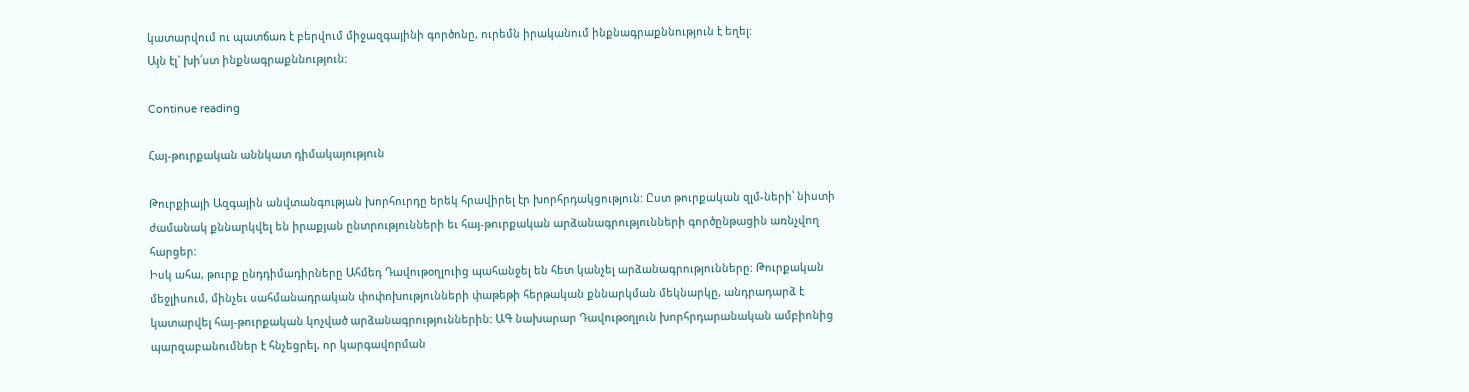կատարվում ու պատճառ է բերվում միջազգայինի գործոնը, ուրեմն իրականում ինքնագրաքննություն է եղել:
Այն էլ` խի՛ստ ինքնագրաքննություն:

Continue reading

Հայ-թուրքական աննկատ դիմակայություն

Թուրքիայի Ազգային անվտանգության խորհուրդը երեկ հրավիրել էր խորհրդակցություն: Ըստ թուրքական զլմ-ների՝ նիստի ժամանակ քննարկվել են իրաքյան ընտրությունների եւ հայ-թուրքական արձանագրությունների գործընթացին առնչվող հարցեր:
Իսկ ահա, թուրք ընդդիմադիրները Ահմեդ Դավութօղլուից պահանջել են հետ կանչել արձանագրությունները: Թուրքական մեջլիսում, մինչեւ սահմանադրական փոփոխությունների փաթեթի հերթական քննարկման մեկնարկը, անդրադարձ է կատարվել հայ-թուրքական կոչված արձանագրություններին: ԱԳ նախարար Դավութօղլուն խորհրդարանական ամբիոնից պարզաբանումներ է հնչեցրել, որ կարգավորման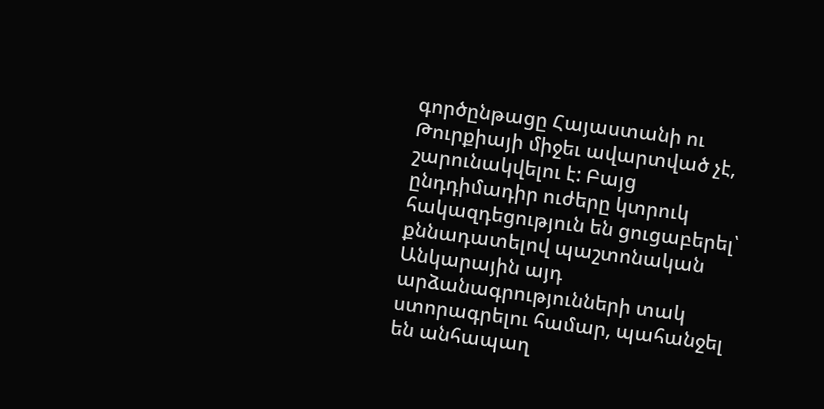գործընթացը Հայաստանի ու Թուրքիայի միջեւ ավարտված չէ, շարունակվելու է: Բայց ընդդիմադիր ուժերը կտրուկ հակազդեցություն են ցուցաբերել՝ քննադատելով պաշտոնական Անկարային այդ արձանագրությունների տակ ստորագրելու համար, պահանջել են անհապաղ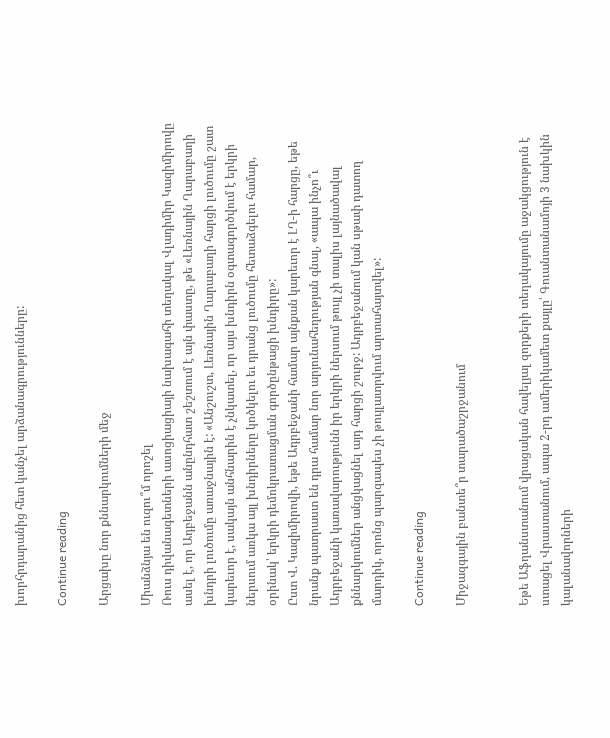խորհրդարանից հետ կանչել արձանագրությունները:

Continue reading

Արցախը նոր քննարկումների մեջ

Միանձնյա են ուզու՞մ որոշել
Ռուս դիվանագետների ասոցիացիայի նախագահի տեղակալ Վլադիմիր Կազիմիրովը ասել է, որ Ադբեջանն անընդհատ շեշտում է այն փաստը, թե «Լեռնային Ղարաբաղի խնդրի լուծումը առաջնային է: «Անշուշտ, Լեռնային Ղարաբաղի հարցի լուծումը շատ կարեւոր է, սակայն անհնարին է չնկատել, որ այս խնդիրն օգտագործվում է երկրի ներսում առկա այլ խնդիրները կոծկելու եւ դրանց լուծումը հետաձգելու համար, օրինակ՝ երկրի դեմոկրատացման գործընթացի խնդիրը»:
Ըստ Վ. Կազիմիրովի, եթե Ադրբեջանի համար այնքան կարեւոր է ԼՂ-ի հարցը, եթե նրանք պատրաստ են դրա համար նոր արյունահեղության գնալ, «ապա ինչո՞ւ Ադրբեջանի կառավարությունն իր երկրի ներսում թույլ չի տալիս լայնածավալ քննարկումներ անցկացնել այդ հարցի շուրջ: Ադրբեջանում կան սթափ դատող մարդիկ, որոնց պարզապես չի թույլատրվում արտահայտվել»:

Continue reading

Միջազգային բանտե՞ր տարածաշրջանում


Եթե Աֆղանստանում վրացական հավելյալ զորքերի տեղակայումը աջակցություն է ստացել Վրաստանում, ապա 2-րդ ամերիկամետ քայլը՝ Գուանտանամոյի 3 նախկին կալանավորների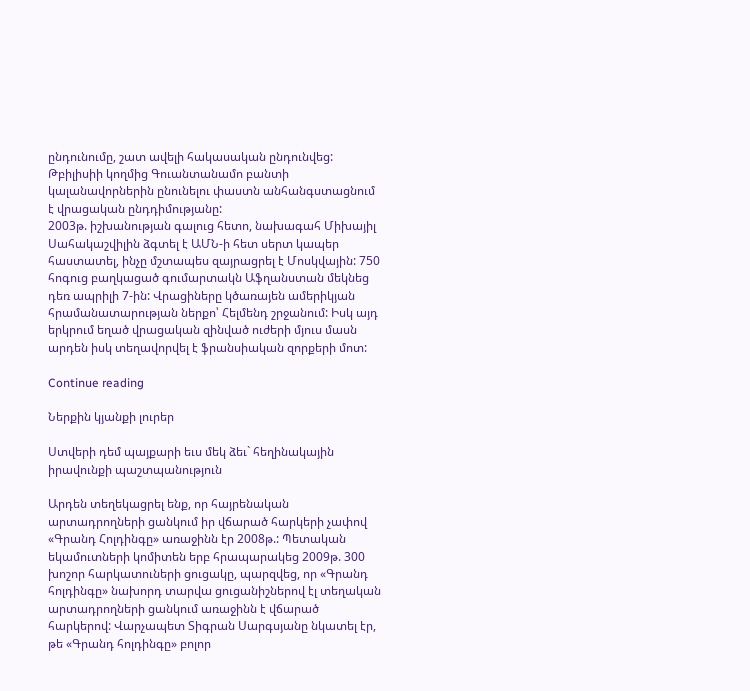ընդունումը, շատ ավելի հակասական ընդունվեց: Թբիլիսիի կողմից Գուանտանամո բանտի կալանավորներին ընունելու փաստն անհանգստացնում է վրացական ընդդիմությանը:
2003թ. իշխանության գալուց հետո, նախագահ Միխայիլ Սահակաշվիլին ձգտել է ԱՄՆ-ի հետ սերտ կապեր հաստատել, ինչը մշտապես զայրացրել է Մոսկվային: 750 հոգուց բաղկացած գումարտակն Աֆղանստան մեկնեց դեռ ապրիլի 7-ին: Վրացիները կծառայեն ամերիկյան հրամանատարության ներքո՝ Հելմենդ շրջանում: Իսկ այդ երկրում եղած վրացական զինված ուժերի մյուս մասն արդեն իսկ տեղավորվել է ֆրանսիական զորքերի մոտ:

Continue reading

Ներքին կյանքի լուրեր

Ստվերի դեմ պայքարի եւս մեկ ձեւ` հեղինակային իրավունքի պաշտպանություն

Արդեն տեղեկացրել ենք, որ հայրենական արտադրողների ցանկում իր վճարած հարկերի չափով «Գրանդ Հոլդինգը» առաջինն էր 2008թ.: Պետական եկամուտների կոմիտեն երբ հրապարակեց 2009թ. 300 խոշոր հարկատուների ցուցակը, պարզվեց, որ «Գրանդ հոլդինգը» նախորդ տարվա ցուցանիշներով էլ տեղական արտադրողների ցանկում առաջինն է վճարած հարկերով: Վարչապետ Տիգրան Սարգսյանը նկատել էր, թե «Գրանդ հոլդինգը» բոլոր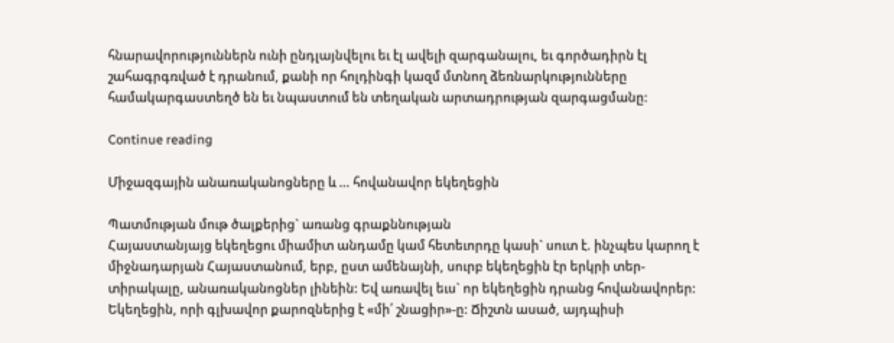հնարավորություններն ունի ընդլայնվելու եւ էլ ավելի զարգանալու, եւ գործադիրն էլ շահագրգռված է դրանում, քանի որ հոլդինգի կազմ մտնող ձեռնարկությունները համակարգաստեղծ են եւ նպաստում են տեղական արտադրության զարգացմանը:

Continue reading

Միջազգային անառականոցները և … հովանավոր եկեղեցին

Պատմության մութ ծալքերից` առանց գրաքննության
Հայաստանյայց եկեղեցու միամիտ անդամը կամ հետեւորդը կասի` սուտ է. ինչպես կարող է միջնադարյան Հայաստանում, երբ, ըստ ամենայնի, սուրբ եկեղեցին էր երկրի տեր-տիրակալը, անառականոցներ լինեին: Եվ առավել եւս` որ եկեղեցին դրանց հովանավորեր: Եկեղեցին, որի գլխավոր քարոզներից է «մի՛ շնացիր»-ը: Ճիշտն ասած, այդպիսի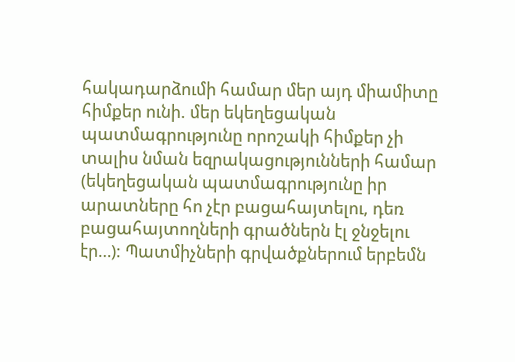հակադարձումի համար մեր այդ միամիտը հիմքեր ունի. մեր եկեղեցական պատմագրությունը որոշակի հիմքեր չի տալիս նման եզրակացությունների համար (եկեղեցական պատմագրությունը իր արատները հո չէր բացահայտելու, դեռ բացահայտողների գրածներն էլ ջնջելու էր…): Պատմիչների գրվածքներում երբեմն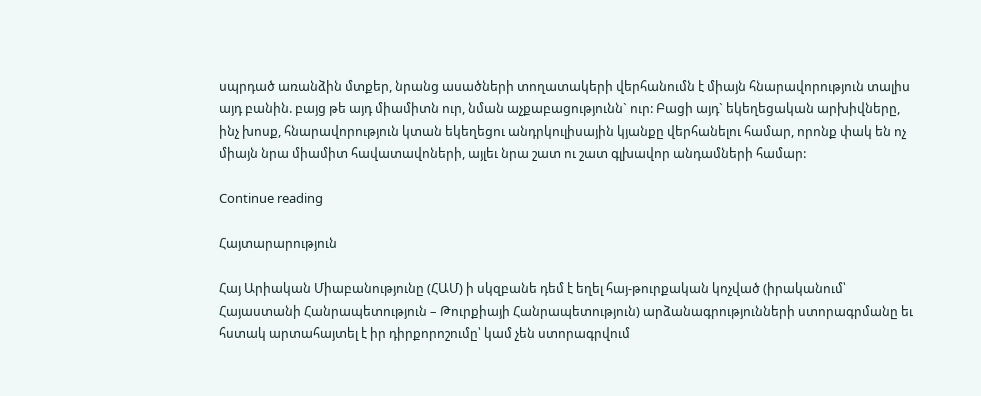սպրդած առանձին մտքեր, նրանց ասածների տողատակերի վերհանումն է միայն հնարավորություն տալիս այդ բանին. բայց թե այդ միամիտն ուր, նման աչքաբացությունն` ուր: Բացի այդ` եկեղեցական արխիվները, ինչ խոսք, հնարավորություն կտան եկեղեցու անդրկուլիսային կյանքը վերհանելու համար, որոնք փակ են ոչ միայն նրա միամիտ հավատավոների, այլեւ նրա շատ ու շատ գլխավոր անդամների համար:

Continue reading

Հայտարարություն

Հայ Արիական Միաբանությունը (ՀԱՄ) ի սկզբանե դեմ է եղել հայ-թուրքական կոչված (իրականում՝ Հայաստանի Հանրապետություն – Թուրքիայի Հանրապետություն) արձանագրությունների ստորագրմանը եւ հստակ արտահայտել է իր դիրքորոշումը՝ կամ չեն ստորագրվում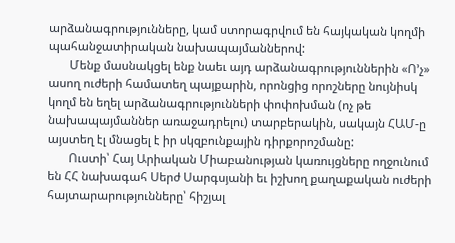արձանագրությունները, կամ ստորագրվում են հայկական կողմի պահանջատիրական նախապայմաններով:
       Մենք մասնակցել ենք նաեւ այդ արձանագրություններին «Ո’չ» ասող ուժերի համատեղ պայքարին, որոնցից որոշները նույնիսկ կողմ են եղել արձանագրությունների փոփոխման (ոչ թե նախապայմաններ առաջադրելու) տարբերակին, սակայն ՀԱՄ-ը այստեղ էլ մնացել է իր սկզբունքային դիրքորոշմանը:
       Ուստի՝ Հայ Արիական Միաբանության կառույցները ողջունում են ՀՀ նախագահ Սերժ Սարգսյանի եւ իշխող քաղաքական ուժերի հայտարարությունները՝ հիշյալ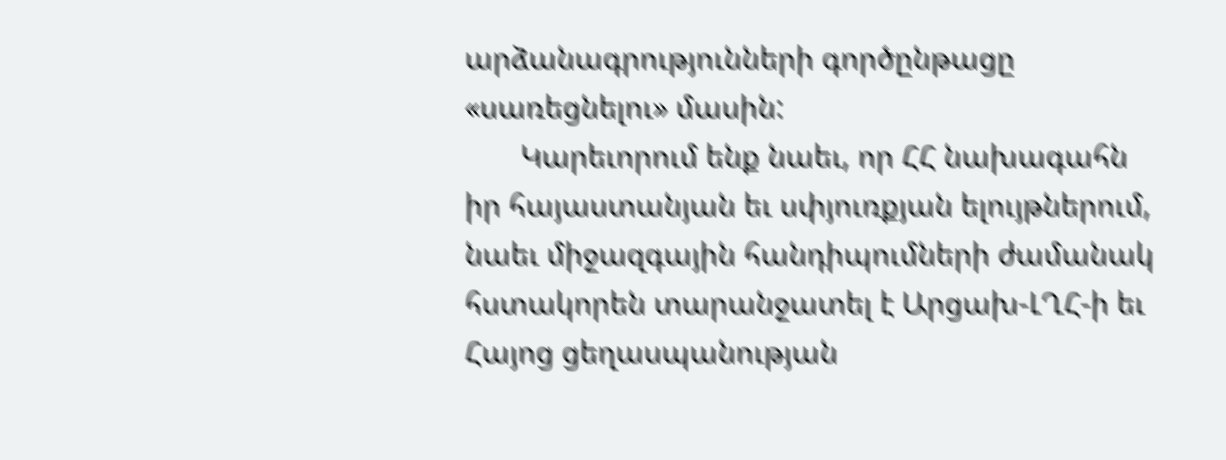արձանագրությունների գործընթացը «սառեցնելու» մասին:
       Կարեւորում ենք նաեւ, որ ՀՀ նախագահն իր հայաստանյան եւ սփյուռքյան ելույթներում, նաեւ միջազգային հանդիպումների ժամանակ հստակորեն տարանջատել է Արցախ-ԼՂՀ-ի եւ Հայոց ցեղասպանության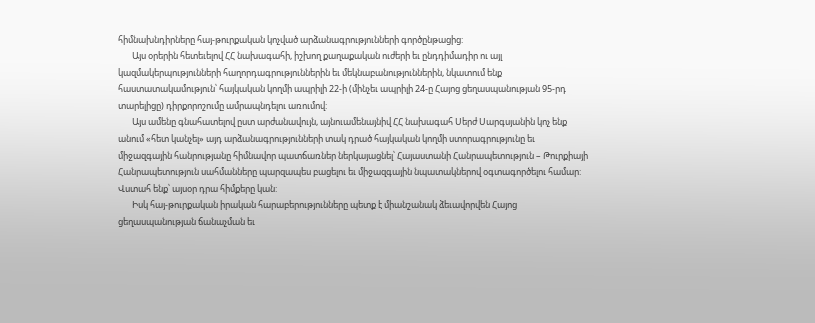հիմնախնդիրները հայ-թուրքական կոչված արձանագրությունների գործընթացից:
       Այս օրերին հետեւելով ՀՀ նախագահի, իշխող քաղաքական ուժերի եւ ընդդիմադիր ու այլ կազմակերպությունների հաղորդագրություններին եւ մեկնաբանություններին, նկատում ենք հաստատակամություն՝ հայկական կողմի ապրիլի 22-ի (մինչեւ ապրիլի 24-ը Հայոց ցեղասպանության 95-րդ տարելիցը) դիրքորոշումը ամրապնդելու առումով:
       Այս ամենը գնահատելով ըստ արժանավույն, այնուամենայնիվ ՀՀ նախագահ Սերժ Սարգսյանին կոչ ենք անում «հետ կանչել» այդ արձանագրությունների տակ դրած հայկական կողմի ստորագրությունը եւ միջազգային հանրությանը հիմնավոր պատճառներ ներկայացնել՝ Հայաստանի Հանրապետություն – Թուրքիայի Հանրապետություն սահմանները պարզապես բացելու եւ միջազգային նպատակներով օգտագործելու համար: Վստահ ենք՝ այսօր դրա հիմքերը կան:
       Իսկ հայ-թուրքական իրական հարաբերությունները պետք է միանշանակ ձեւավորվեն Հայոց ցեղասպանության ճանաչման եւ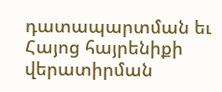դատապարտման եւ Հայոց հայրենիքի վերատիրման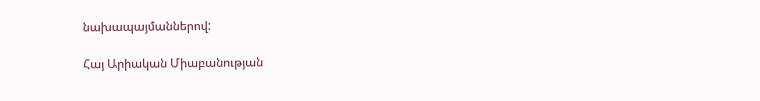նախապայմաններով:

Հայ Արիական Միաբանության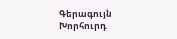Գերագույն Խորհուրդ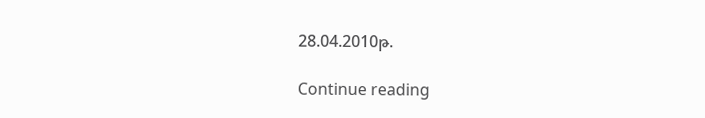28.04.2010թ.

Continue reading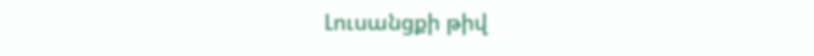Լուսանցքի թիվ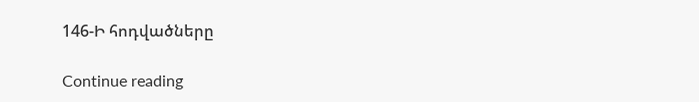146-Ի հոդվածները

Continue reading